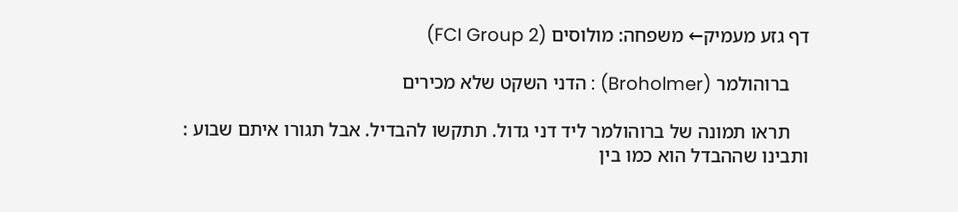דף גזע מעמיק← משפחה: מולוסים (FCI Group 2)

    ברוהולמר (Broholmer) : הדני השקט שלא מכירים

    תראו תמונה של ברוהולמר ליד דני גדול. תתקשו להבדיל. אבל תגורו איתם שבוע : ותבינו שההבדל הוא כמו בין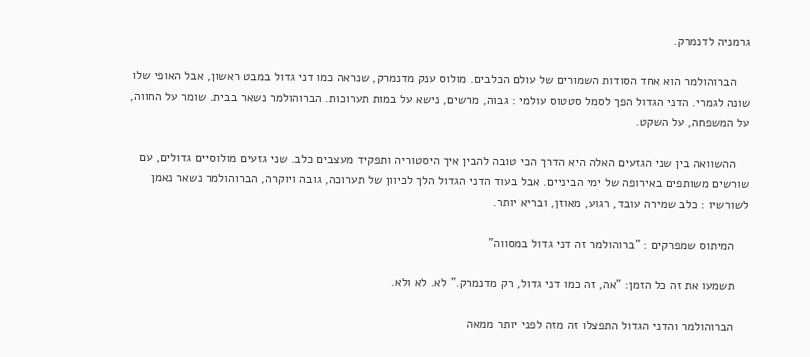גרמניה לדנמרק.

    הברוהולמר הוא אחד הסודות השמורים של עולם הכלבים. מולוס ענק מדנמרק, שנראה כמו דני גדול במבט ראשון, אבל האופי שלו שונה לגמרי. הדני הגדול הפך לסמל סטטוס עולמי : גבוה, מרשים, נישא על במות תערוכות. הברוהולמר נשאר בבית. שומר על החווה, על המשפחה, על השקט.

    ההשוואה בין שני הגזעים האלה היא הדרך הכי טובה להבין איך היסטוריה ותפקיד מעצבים כלב. שני גזעים מולוסיים גדולים, עם שורשים משותפים באירופה של ימי הביניים. אבל בעוד הדני הגדול הלך לכיוון של תערוכה, גובה ויוקרה, הברוהולמר נשאר נאמן לשורשיו : כלב שמירה עובד, רגוע, מאוזן, ובריא יותר.

    המיתוס שמפרקים : "ברוהולמר זה דני גדול במסווה"

    תשמעו את זה כל הזמן: "אה, זה כמו דני גדול, רק מדנמרק." לא. לא ולא.

    הברוהולמר והדני הגדול התפצלו זה מזה לפני יותר ממאה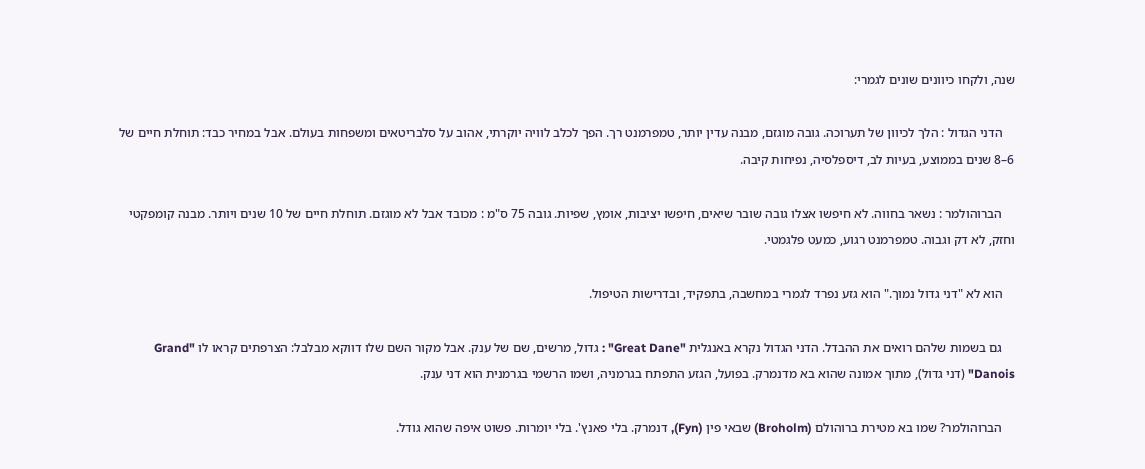שנה, ולקחו כיוונים שונים לגמרי:

    הדני הגדול : הלך לכיוון של תערוכה. גובה מוגזם, מבנה עדין יותר, טמפרמנט רך. הפך לכלב לוויה יוקרתי, אהוב על סלבריטאים ומשפחות בעולם. אבל במחיר כבד: תוחלת חיים של 6–8 שנים בממוצע, בעיות לב, דיספלסיה, נפיחות קיבה.

    הברוהולמר : נשאר בחווה. לא חיפשו אצלו גובה שובר שיאים, חיפשו יציבות, אומץ, שפיות. גובה 75 ס"מ : מכובד אבל לא מוגזם. תוחלת חיים של 10 שנים ויותר. מבנה קומפקטי וחזק, לא דק וגבוה. טמפרמנט רגוע, כמעט פלגמטי.

    הוא לא "דני גדול נמוך." הוא גזע נפרד לגמרי במחשבה, בתפקיד, ובדרישות הטיפול.

    גם בשמות שלהם רואים את ההבדל. הדני הגדול נקרא באנגלית "Great Dane" : גדול, מרשים, שם של ענק. אבל מקור השם שלו דווקא מבלבל: הצרפתים קראו לו "Grand Danois" (דני גדול), מתוך אמונה שהוא בא מדנמרק. בפועל, הגזע התפתח בגרמניה, ושמו הרשמי בגרמנית הוא דני ענק.

    הברוהולמר? שמו בא מטירת ברוהולם (Broholm) שבאי פין (Fyn), דנמרק. בלי פאנץ'. בלי יומרות. פשוט איפה שהוא גודל.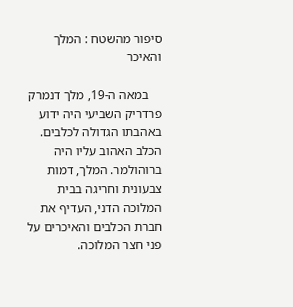סיפור מהשטח : המלך והאיכר

    במאה ה-19, מלך דנמרק פרדריק השביעי היה ידוע באהבתו הגדולה לכלבים. הכלב האהוב עליו היה ברוהולמר. המלך, דמות צבעונית וחריגה בבית המלוכה הדני, העדיף את חברת הכלבים והאיכרים על פני חצר המלוכה.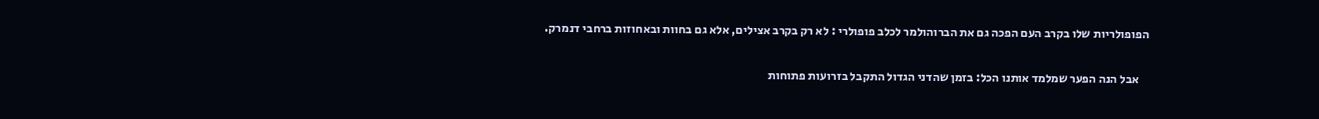הפופולריות שלו בקרב העם הפכה גם את הברוהולמר לכלב פופולרי : לא רק בקרב אצילים, אלא גם בחוות ובאחוזות ברחבי דנמרק.

    אבל הנה הפער שמלמד אותנו הכל: בזמן שהדני הגדול התקבל בזרועות פתוחות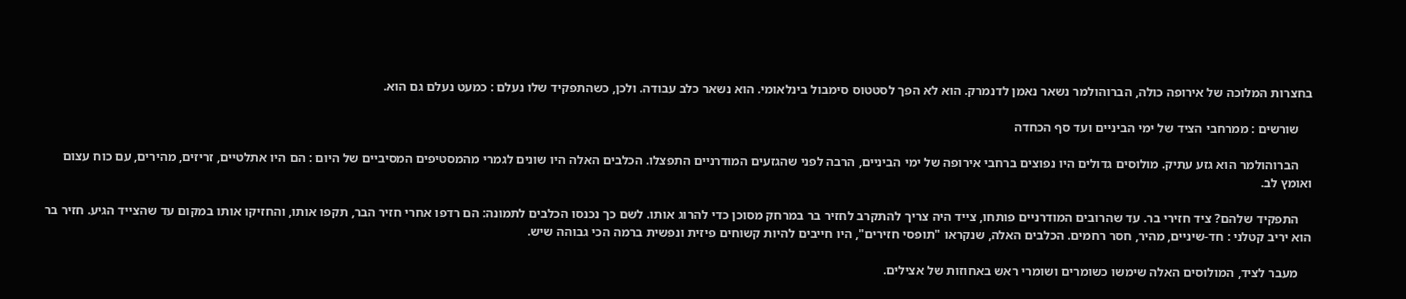בחצרות המלוכה של אירופה כולה, הברוהולמר נשאר נאמן לדנמרק. הוא לא הפך לסטטוס סימבול בינלאומי. הוא נשאר כלב עבודה. ולכן, כשהתפקיד שלו נעלם : כמעט נעלם גם הוא.

    שורשים : ממרחבי הציד של ימי הביניים ועד סף הכחדה

    הברוהולמר הוא גזע עתיק. מולוסים גדולים היו נפוצים ברחבי אירופה של ימי הביניים, הרבה לפני שהגזעים המודרניים התפצלו. הכלבים האלה היו שונים לגמרי מהמסטיפים המסיביים של היום : הם היו אתלטיים, זריזים, מהירים, עם כוח עצום ואומץ לב.

    התפקיד שלהם? ציד חזירי בר. עד שהרובים המודרניים פותחו, צייד היה צריך להתקרב לחזיר בר במרחק מסוכן כדי להרוג אותו. לשם כך נכנסו הכלבים לתמונה: הם רדפו אחרי חזיר הבר, תקפו אותו, והחזיקו אותו במקום עד שהצייד הגיע. חזיר בר הוא יריב קטלני : חד-שיניים, מהיר, חסר רחמים. הכלבים האלה, שנקראו "תופסי חזירים", היו חייבים להיות קשוחים פיזית ונפשית ברמה הכי גבוהה שיש.

    מעבר לציד, המולוסים האלה שימשו כשומרים ושומרי ראש באחוזות של אצילים.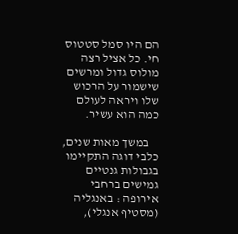הם היו סמל סטטוס חי. כל אציל רצה מולוס גדול ומרשים שישמור על הרכוש שלו ויראה לעולם כמה הוא עשיר.

    במשך מאות שנים, כלבי דוגה התקיימו בגבולות גנטיים גמישים ברחבי אירופה : באנגליה (מסטיף אנגלי),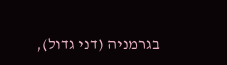בגרמניה (דני גדול),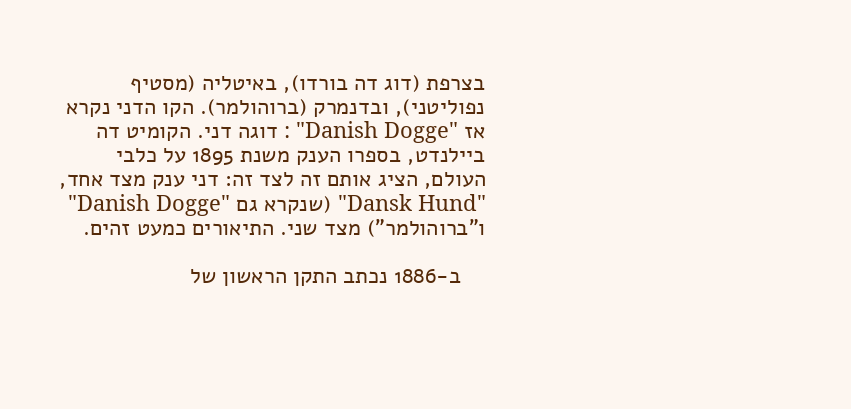בצרפת (דוג דה בורדו), באיטליה (מסטיף נפוליטני), ובדנמרק (ברוהולמר). הקו הדני נקרא אז "Danish Dogge" : דוגה דני. הקומיט דה ביילנדט, בספרו הענק משנת 1895 על כלבי העולם, הציג אותם זה לצד זה: דני ענק מצד אחד, "Dansk Hund" (שנקרא גם "Danish Dogge" ו"ברוהולמר") מצד שני. התיאורים כמעט זהים.

    ב-1886 נכתב התקן הראשון של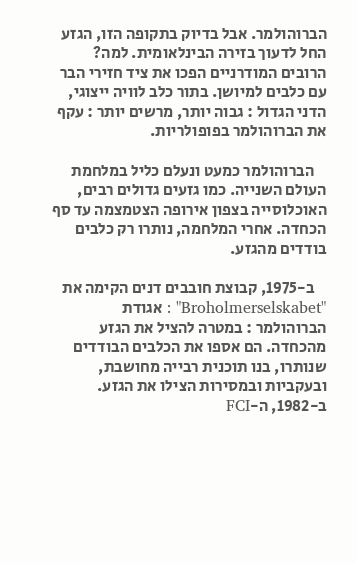הברוהולמר. אבל בדיוק בתקופה הזו, הגזע החל לדעוך בזירה הבינלאומית. למה? הרובים המודרניים הפכו את ציד חזירי הבר עם כלבים למיושן. בתור כלב לוויה ייצוגי, הדני הגדול : גבוה יותר, מרשים יותר : עקף את הברוהולמר בפופולריות.

    הברוהולמר כמעט ונעלם כליל במלחמת העולם השנייה. כמו גזעים גדולים רבים, האוכלוסייה בצפון אירופה הצטמצמה עד סף הכחדה. אחרי המלחמה, נותרו רק כלבים בודדים מהגזע.

    ב-1975, קבוצת חובבים דנים הקימה את "Broholmerselskabet" : אגודת הברוהולמר : במטרה להציל את הגזע מהכחדה. הם אספו את הכלבים הבודדים שנותרו, בנו תוכנית רבייה מחושבת, ובעקביות ובמסירות הצילו את הגזע. ב-1982, ה-FCI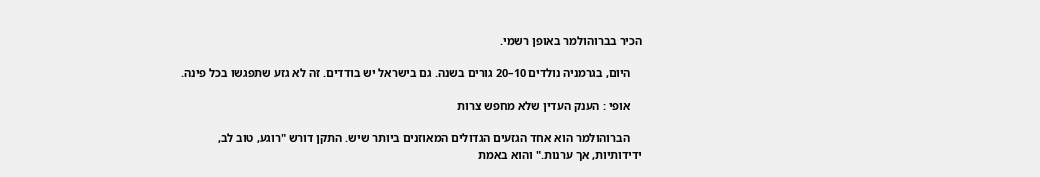הכיר בברוהולמר באופן רשמי.

    היום, בגרמניה נולדים 10–20 גורים בשנה. גם בישראל יש בודדים. זה לא גזע שתפגשו בכל פינה.

    אופי : הענק העדין שלא מחפש צרות

    הברוהולמר הוא אחד הגזעים הגדולים המאוזנים ביותר שיש. התקן דורש "רוגע, טוב לב, ידידותיות, אך ערנות." והוא באמת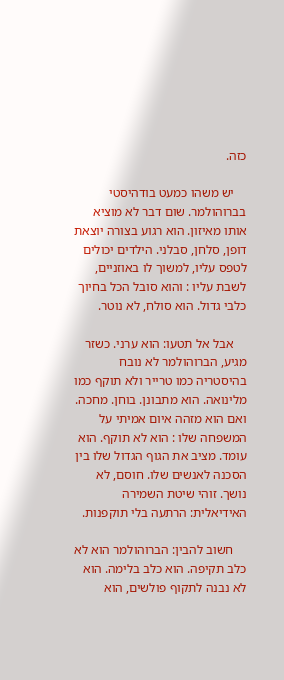כזה.

    יש משהו כמעט בודהיסטי בברוהולמר. שום דבר לא מוציא אותו מאיזון. הוא רגוע בצורה יוצאת דופן, סלחן, סבלני. הילדים יכולים לטפס עליו, למשוך לו באוזניים, לשבת עליו : והוא סובל הכל בחיוך כלבי גדול. הוא סולח, לא נוטר.

    אבל אל תטעו: הוא ערני. כשזר מגיע, הברוהולמר לא נובח בהיסטריה כמו טרייר ולא תוקף כמו מלינואה. הוא מתבונן. בוחן. מחכה. ואם הוא מזהה איום אמיתי על המשפחה שלו : הוא לא תוקף. הוא עומד. מציב את הגוף הגדול שלו בין הסכנה לאנשים שלו. חוסם, לא נושך. זוהי שיטת השמירה האידיאלית: הרתעה בלי תוקפנות.

    חשוב להבין: הברוהולמר הוא לא כלב תקיפה. הוא כלב בלימה. הוא לא נבנה לתקוף פולשים, הוא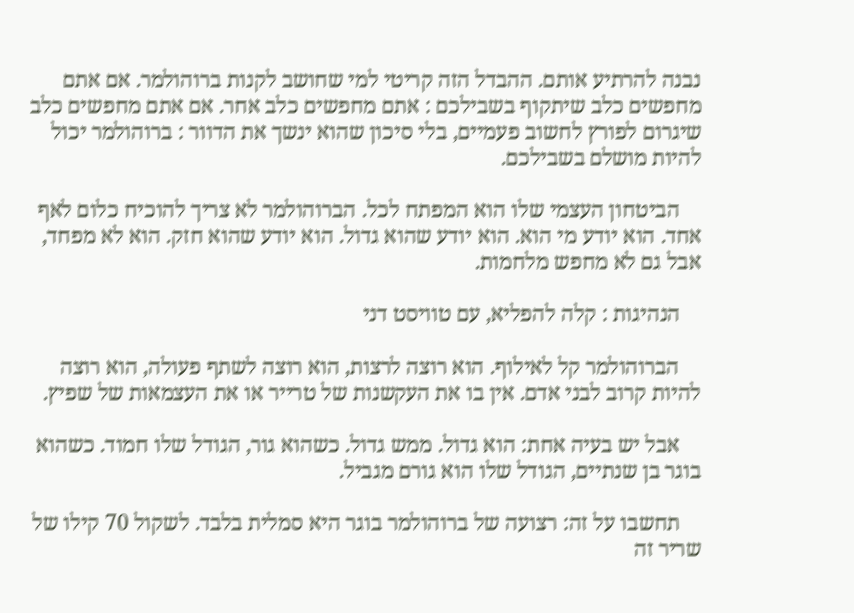נבנה להרתיע אותם. ההבדל הזה קריטי למי שחושב לקנות ברוהולמר. אם אתם מחפשים כלב שיתקוף בשבילכם : אתם מחפשים כלב אחר. אם אתם מחפשים כלב שיגרום לפורץ לחשוב פעמיים, בלי סיכון שהוא ינשך את הדוור : ברוהולמר יכול להיות מושלם בשבילכם.

    הביטחון העצמי שלו הוא המפתח לכל. הברוהולמר לא צריך להוכיח כלום לאף אחד. הוא יודע מי הוא. הוא יודע שהוא גדול. הוא יודע שהוא חזק. הוא לא מפחד, אבל גם לא מחפש מלחמות.

    הנהיגות : קלה להפליא, עם טוויסט דני

    הברוהולמר קל לאילוף. הוא רוצה לרצות, הוא רוצה לשתף פעולה, הוא רוצה להיות קרוב לבני אדם. אין בו את העקשנות של טרייר או את העצמאות של שפיץ.

    אבל יש בעיה אחת: הוא גדול. ממש גדול. כשהוא גור, הגודל שלו חמוד. כשהוא בוגר בן שנתיים, הגודל שלו הוא גורם מגביל.

    תחשבו על זה: רצועה של ברוהולמר בוגר היא סמלית בלבד. לשקול 70 קילו של שריר זה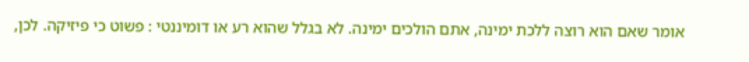אומר שאם הוא רוצה ללכת ימינה, אתם הולכים ימינה. לא בגלל שהוא רע או דומיננטי : פשוט כי פיזיקה. לכן,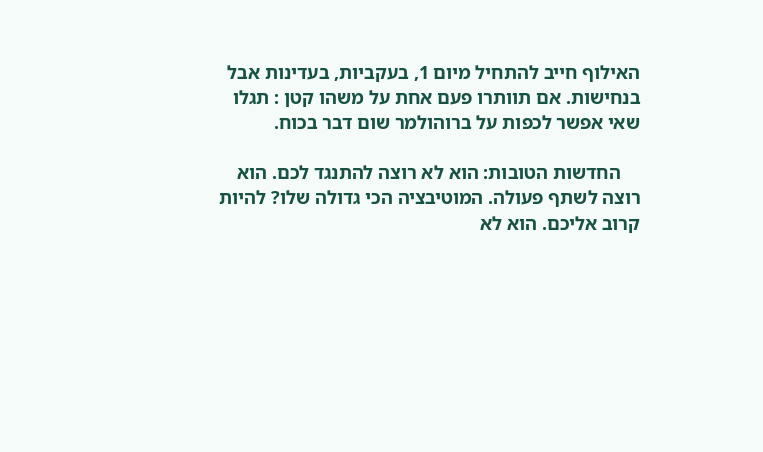האילוף חייב להתחיל מיום 1, בעקביות, בעדינות אבל בנחישות. אם תוותרו פעם אחת על משהו קטן : תגלו שאי אפשר לכפות על ברוהולמר שום דבר בכוח.

    החדשות הטובות: הוא לא רוצה להתנגד לכם. הוא רוצה לשתף פעולה. המוטיבציה הכי גדולה שלו? להיות קרוב אליכם. הוא לא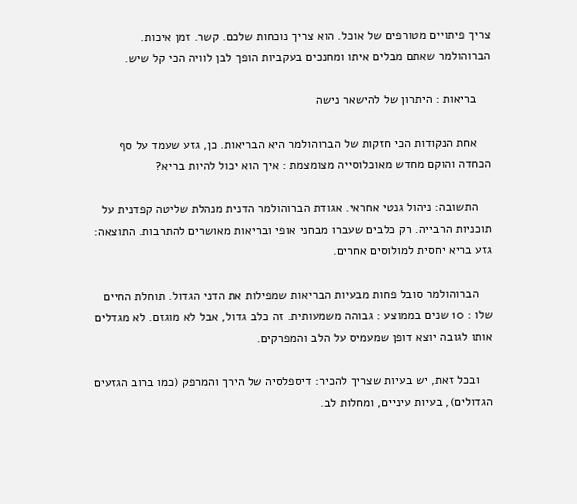צריך פיתויים מטורפים של אוכל. הוא צריך נוכחות שלכם. קשר. זמן איכות. הברוהולמר שאתם מבלים איתו ומחנכים בעקביות הופך לבן לוויה הכי קל שיש.

    בריאות : היתרון של להישאר נישה

    אחת הנקודות הכי חזקות של הברוהולמר היא הבריאות. כן, גזע שעמד על סף הכחדה והוקם מחדש מאוכלוסייה מצומצמת : איך הוא יכול להיות בריא?

    התשובה: ניהול גנטי אחראי. אגודת הברוהולמר הדנית מנהלת שליטה קפדנית על תוכניות הרבייה. רק כלבים שעברו מבחני אופי ובריאות מאושרים להתרבות. התוצאה: גזע בריא יחסית למולוסים אחרים.

    הברוהולמר סובל פחות מבעיות הבריאות שמפילות את הדני הגדול. תוחלת החיים שלו : 10 שנים בממוצע : גבוהה משמעותית. זה כלב גדול, אבל לא מוגזם. לא מגדלים אותו לגובה יוצא דופן שמעמיס על הלב והמפרקים.

    ובכל זאת, יש בעיות שצריך להכיר: דיספלסיה של הירך והמרפק (כמו ברוב הגזעים הגדולים), בעיות עיניים, ומחלות לב.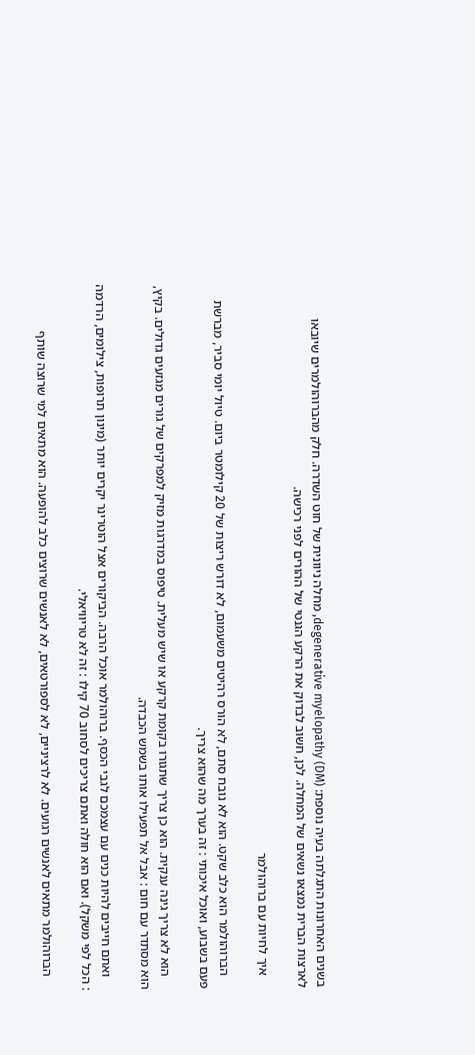בשנים האחרונות התגלתה בעיה נוספת: degenerative myelopathy (DM), מחלה ניוונית של חוט השדרה. חלק מהברוהולמרים שיובאו לארצות הברית נמצאו נשאים של המחלה. לכן, חשוב לבדוק את הרקע הגנטי של ההורים לפני רכישה.

    איך לחיות עם ברוהולמר

    הברוהולמר הוא כלב שקט. הוא לא נובח סתם, לא הורס רהיטים משעמום, לא דורש ריצות של 20 קילומטר ביום. טיול יומי סביר, מברשת פעם בשבוע, ואוכל איכותי : זה בערך מה שהוא צריך.

    הוא לא צריך גינה ענקית. הוא כן צריך שתגורו בקומת קרקע או שיש מעלית. טיפוס במדרגות מזיק למפרקים של גורים מגזעים גדולים. בקיץ, הוא מסתדר עם חום : אבל אל תפעילו אותו בשמש הכבדה.

    ואתם חייבים להיות כנים עם עצמכם לגבי הכסף. ברוהולמר אוכל הרבה. הביקורים אצל הוטרינר יקרים יותר (מינון תרופות, צילומים, הרדמה : הכל לפי משקל). ואם הוא חולה ואתם צריכים לסחוב 70 קילו : זה לא טריוויאלי.

    הברוהולמר מתאים לאנשים רגועים. לא לרציניים, לא לספורטאים, לא לאנשים שרוצים כלב להופעה. הוא מתאים למי שרוצה שותף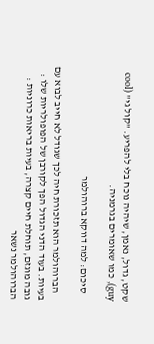שקט, גדול, נאמן, שיהיה נוכח בלי להפריע. "קול גי" (cool guy), כמו שאומרים בגרמניה.

    סיכום: למה דווקא ברוהולמר

    הברוהולמר הוא תזכורת חיה לכך שגודל לא חייב לבוא עם בעיות. בעוד הדני הגדול הפך לקורבן של הפופולריות שלו : גובה מוגזם, תוחלת חיים קצרה, בעיות בריאות כרוניות : הברוהולמר נשאר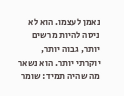נאמן לעצמו. הוא לא ניסה להיות מרשים יותר, גבוה יותר, יוקרתי יותר. הוא נשאר מה שהיה תמיד: שומר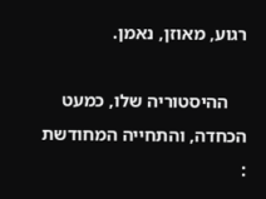רגוע, מאוזן, נאמן.

    ההיסטוריה שלו, כמעט הכחדה, והתחייה המחודשת :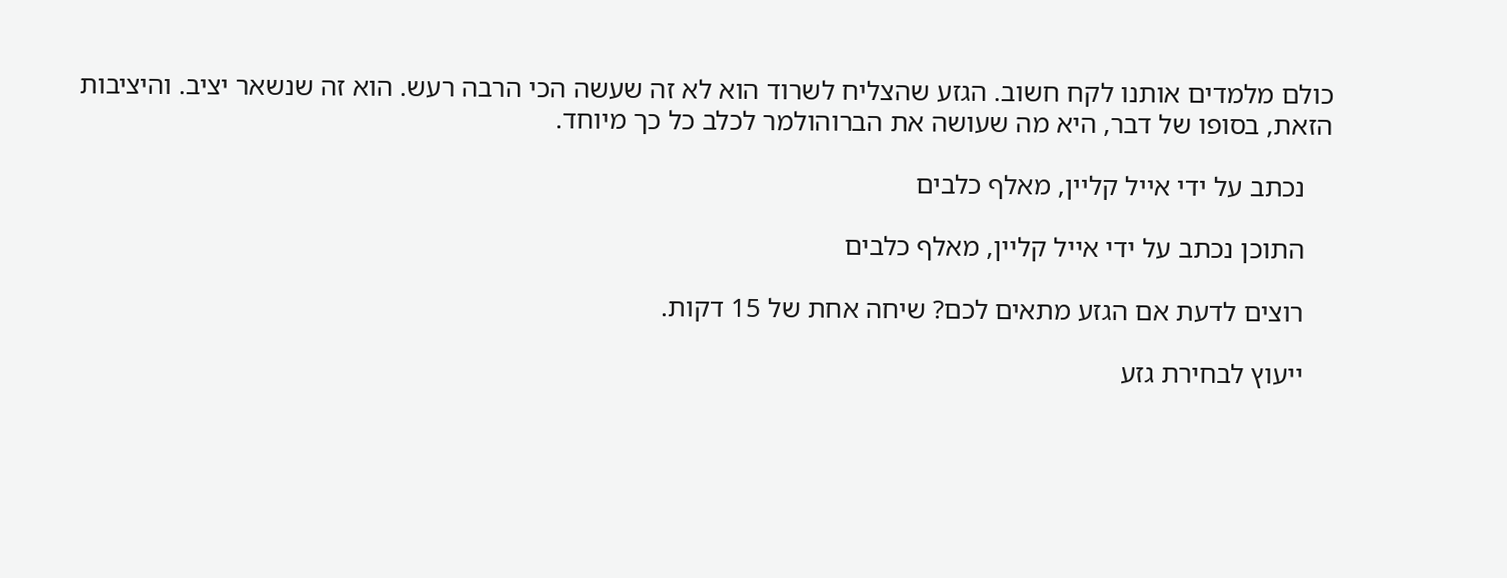כולם מלמדים אותנו לקח חשוב. הגזע שהצליח לשרוד הוא לא זה שעשה הכי הרבה רעש. הוא זה שנשאר יציב. והיציבות הזאת, בסופו של דבר, היא מה שעושה את הברוהולמר לכלב כל כך מיוחד.

    נכתב על ידי אייל קליין, מאלף כלבים

    התוכן נכתב על ידי אייל קליין, מאלף כלבים

    רוצים לדעת אם הגזע מתאים לכם? שיחה אחת של 15 דקות.

    ייעוץ לבחירת גזע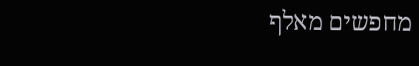מחפשים מאלף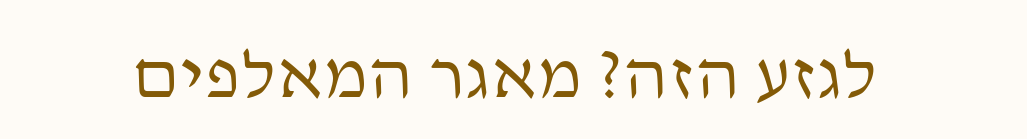לגזע הזה? מאגר המאלפים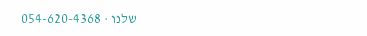שלנו · 054-620-4368